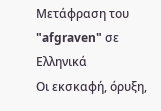Μετάφραση του "afgraven" σε Ελληνικά
Οι εκσκαφή, όρυξη,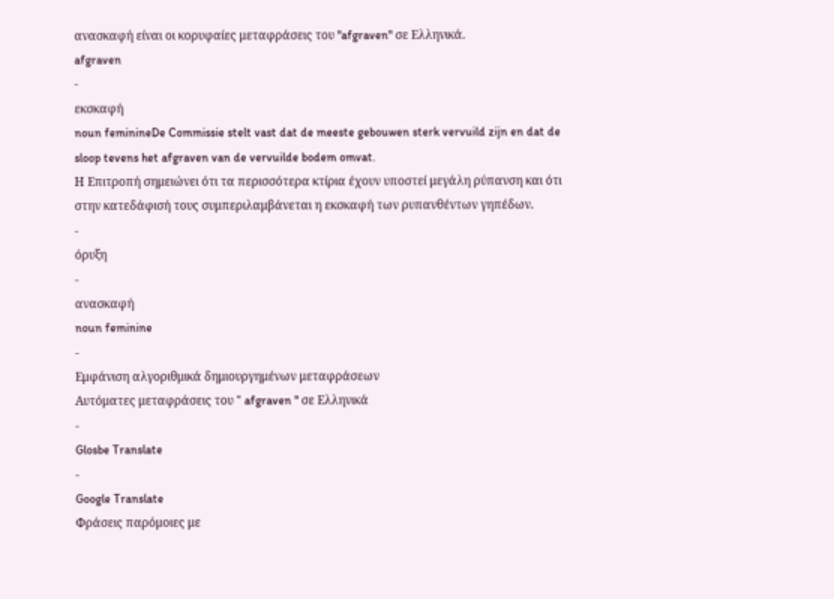ανασκαφή είναι οι κορυφαίες μεταφράσεις του "afgraven" σε Ελληνικά.
afgraven
-
εκσκαφή
noun feminineDe Commissie stelt vast dat de meeste gebouwen sterk vervuild zijn en dat de sloop tevens het afgraven van de vervuilde bodem omvat.
Η Επιτροπή σημειώνει ότι τα περισσότερα κτίρια έχουν υποστεί μεγάλη ρύπανση και ότι στην κατεδάφισή τους συμπεριλαμβάνεται η εκσκαφή των ρυπανθέντων γηπέδων.
-
όρυξη
-
ανασκαφή
noun feminine
-
Εμφάνιση αλγοριθμικά δημιουργημένων μεταφράσεων
Αυτόματες μεταφράσεις του " afgraven " σε Ελληνικά
-
Glosbe Translate
-
Google Translate
Φράσεις παρόμοιες με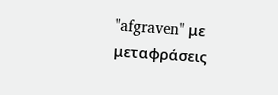"afgraven" με μεταφράσεις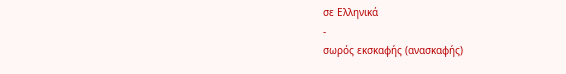σε Ελληνικά
-
σωρός εκσκαφής (ανασκαφής)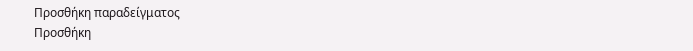Προσθήκη παραδείγματος
Προσθήκη